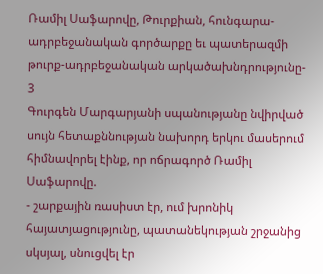Ռամիլ Սաֆարովը, Թուրքիան, հունգարա-ադրբեջանական գործարքը եւ պատերազմի թուրք-ադրբեջանական արկածախնդրությունը- 3
Գուրգեն Մարգարյանի սպանությանը նվիրված սույն հետաքննության նախորդ երկու մասերում հիմնավորել էինք, որ ոճրագործ Ռամիլ Սաֆարովը.
- շարքային ռասիստ էր, ում խրոնիկ հայատյացությունը, պատանեկության շրջանից սկսյալ, սնուցվել էր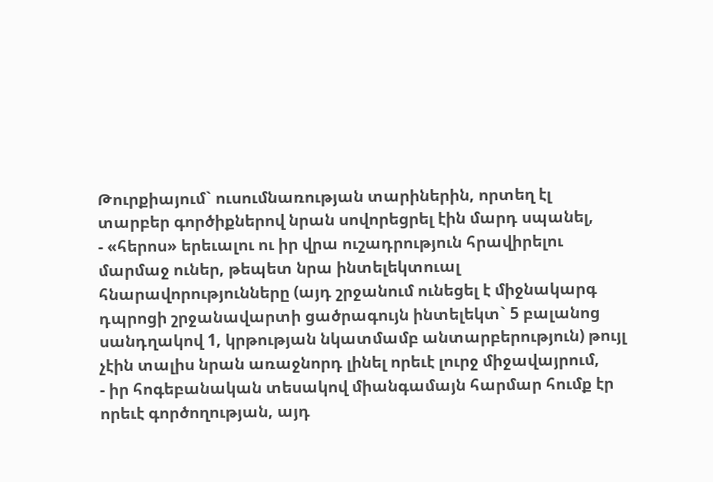Թուրքիայում` ուսումնառության տարիներին, որտեղ էլ տարբեր գործիքներով նրան սովորեցրել էին մարդ սպանել,
- «հերոս» երեւալու ու իր վրա ուշադրություն հրավիրելու մարմաջ ուներ, թեպետ նրա ինտելեկտուալ հնարավորությունները (այդ շրջանում ունեցել է միջնակարգ դպրոցի շրջանավարտի ցածրագույն ինտելեկտ` 5 բալանոց սանդղակով 1, կրթության նկատմամբ անտարբերություն) թույլ չէին տալիս նրան առաջնորդ լինել որեւէ լուրջ միջավայրում,
- իր հոգեբանական տեսակով միանգամայն հարմար հումք էր որեւէ գործողության, այդ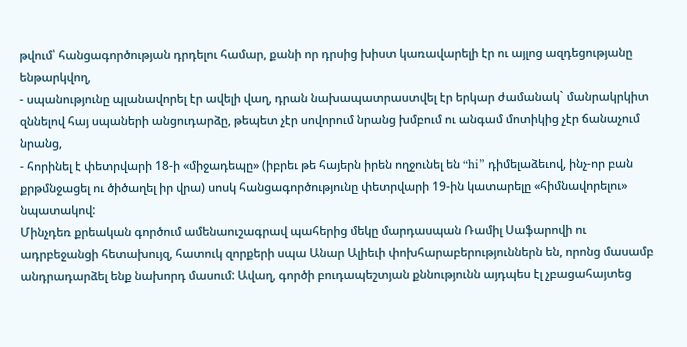թվում՝ հանցագործության դրդելու համար, քանի որ դրսից խիստ կառավարելի էր ու այլոց ազդեցությանը ենթարկվող,
- սպանությունը պլանավորել էր ավելի վաղ, դրան նախապատրաստվել էր երկար ժամանակ` մանրակրկիտ զննելով հայ սպաների անցուդարձը, թեպետ չէր սովորում նրանց խմբում ու անգամ մոտիկից չէր ճանաչում նրանց,
- հորինել է փետրվարի 18-ի «միջադեպը» (իբրեւ թե հայերն իրեն ողջունել են “hi” դիմելաձեւով, ինչ-որ բան քրթմնջացել ու ծիծաղել իր վրա) սոսկ հանցագործությունը փետրվարի 19-ին կատարելը «հիմնավորելու» նպատակով:
Մինչդեռ քրեական գործում ամենաուշագրավ պահերից մեկը մարդասպան Ռամիլ Սաֆարովի ու ադրբեջանցի հետախույզ, հատուկ զորքերի սպա Անար Ալիեւի փոխհարաբերություններն են, որոնց մասամբ անդրադարձել ենք նախորդ մասում: Ավաղ, գործի բուդապեշտյան քննությունն այդպես էլ չբացահայտեց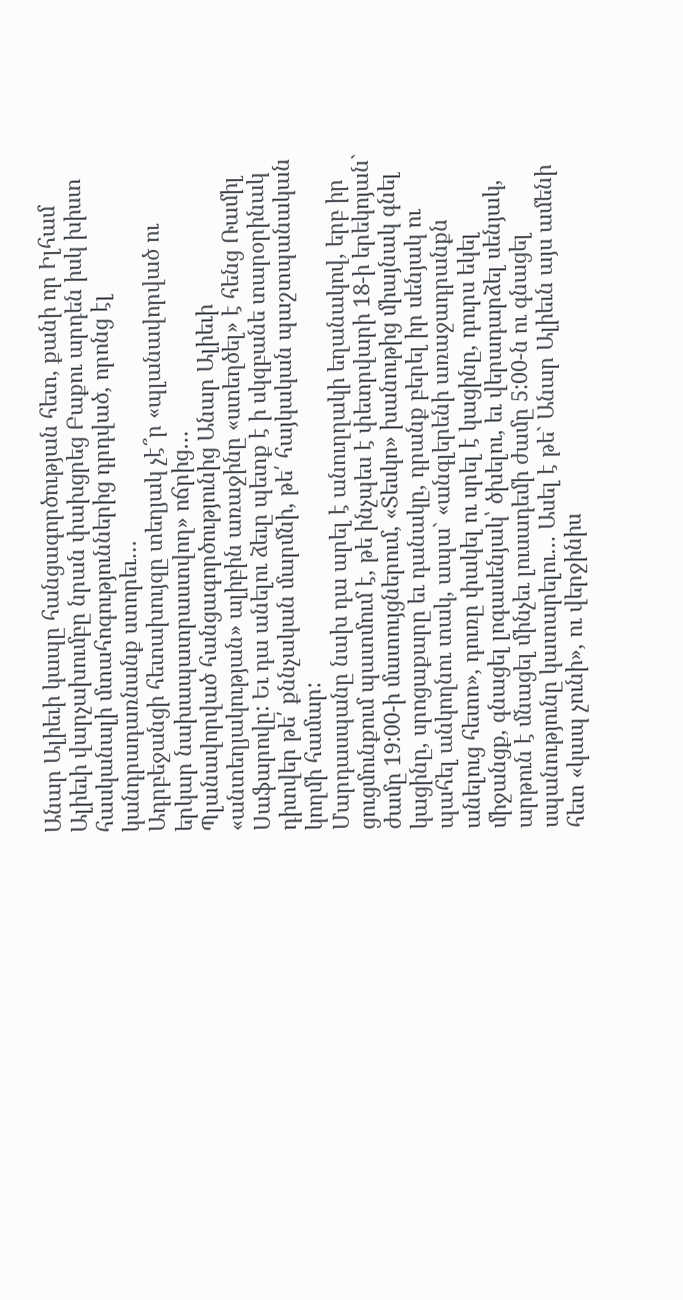Անար Ալիեւի կապը հանցագործության հետ, քանի որ Իլհամ Ալիեւի վարչախումբը նրան փախցրեց Բաքու արդեն իսկ խիստ հասկանալի մտահոգություններից դրդված, որոնց էլ կանդրադառնանք ստորեւ…
Ադրբեջանցի հետախույզը տեղյակ չէ՞ր «պլանավորված ու երկար նախապատրաստվող» ոճրից…
Պլանավորված հանցագործությունից Անար Ալիեւի «անտեղյակության» ալիբին առաջինը «ստեղծել» է հենց Ռամիլ Սաֆարովը: Եւ դա անելու ձեւը պետք է ի սկզբանե տարօրինակ դիտվեր թե՛ քննչական մարմնի, թե՛ հայկական պաշտպանական կողմի համար:
Մարդասպանը նախ դա արել է անուղղակի եղանակով, երբ իր ցուցմունքում պատմում է, թե ինչպես է փետրվարի 18-ի երեկոյան` ժամը 19:00-ի մատույցներում, «Տեսկո» խանութից միայնակ գնել կացինը, սրոցաքարը եւ դանակը, դրանք բերել իր սենյակ ու պահել անկողնու տակ, ապա` «անգլերենի առաջադրանքն անելուց հետո», դուռը փակել ու սրել է կացինը, դուրս եկել միջանցք, գնացել լոգասենյակ՝ ծխելու, եւ վերադարձել սենյակ, արթուն է մնացել մինչեւ լուսադեմի ժամը 5:00-ն ու գնացել սպանությունը կատարելու… Ասել է թե` Անար Ալիեւն այս ամենի հետ «կապ չունի», ու վերջինիս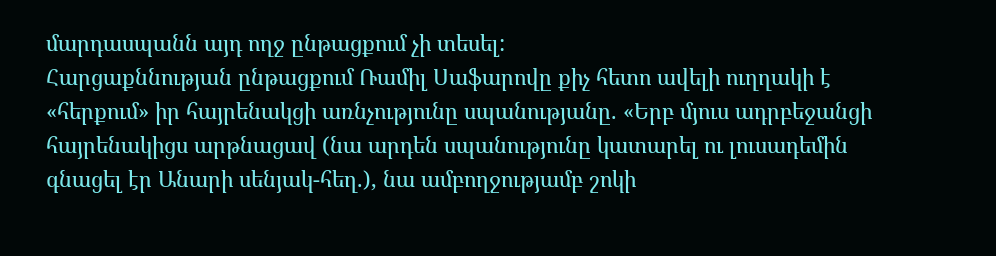մարդասպանն այդ ողջ ընթացքում չի տեսել:
Հարցաքննության ընթացքում Ռամիլ Սաֆարովը քիչ հետո ավելի ուղղակի է «հերքում» իր հայրենակցի առնչությունը սպանությանը. «Երբ մյուս ադրբեջանցի հայրենակիցս արթնացավ (նա արդեն սպանությունը կատարել ու լուսադեմին գնացել էր Անարի սենյակ-հեղ.), նա ամբողջությամբ շոկի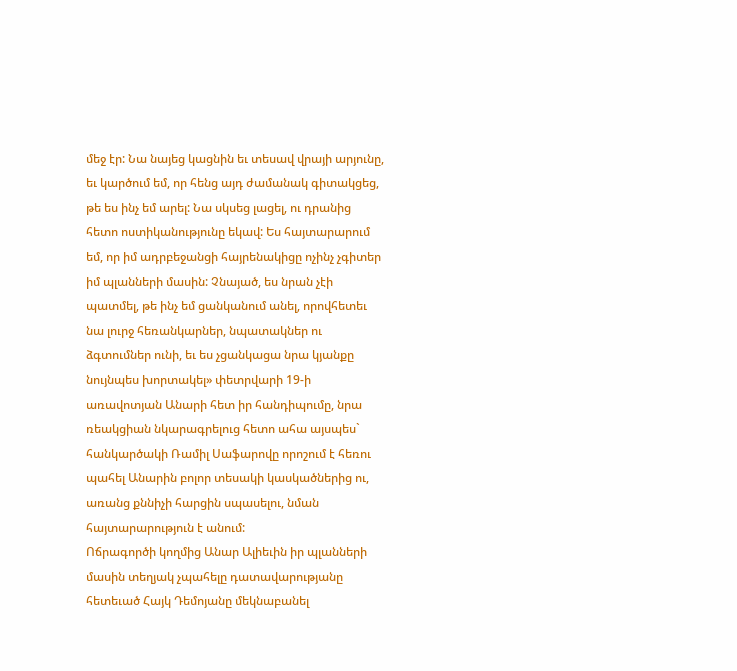մեջ էր: Նա նայեց կացնին եւ տեսավ վրայի արյունը, եւ կարծում եմ, որ հենց այդ ժամանակ գիտակցեց, թե ես ինչ եմ արել: Նա սկսեց լացել, ու դրանից հետո ոստիկանությունը եկավ: Ես հայտարարում եմ, որ իմ ադրբեջանցի հայրենակիցը ոչինչ չգիտեր իմ պլանների մասին: Չնայած, ես նրան չէի պատմել, թե ինչ եմ ցանկանում անել, որովհետեւ նա լուրջ հեռանկարներ, նպատակներ ու ձգտումներ ունի, եւ ես չցանկացա նրա կյանքը նույնպես խորտակել» փետրվարի 19-ի առավոտյան Անարի հետ իր հանդիպումը, նրա ռեակցիան նկարագրելուց հետո ահա այսպես` հանկարծակի Ռամիլ Սաֆարովը որոշում է հեռու պահել Անարին բոլոր տեսակի կասկածներից ու, առանց քննիչի հարցին սպասելու, նման հայտարարություն է անում:
Ոճրագործի կողմից Անար Ալիեւին իր պլանների մասին տեղյակ չպահելը դատավարությանը հետեւած Հայկ Դեմոյանը մեկնաբանել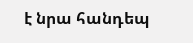է նրա հանդեպ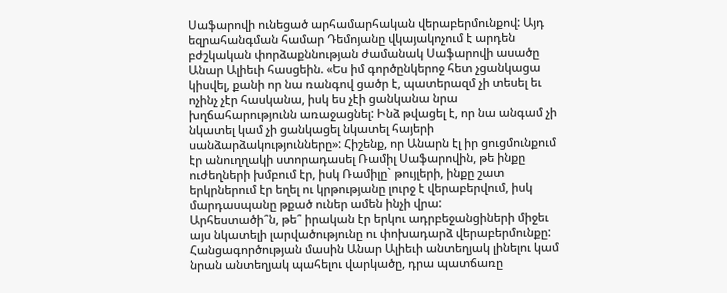Սաֆարովի ունեցած արհամարհական վերաբերմունքով: Այդ եզրահանգման համար Դեմոյանը վկայակոչում է արդեն բժշկական փորձաքննության ժամանակ Սաֆարովի ասածը Անար Ալիեւի հասցեին. «Ես իմ գործընկերոջ հետ չցանկացա կիսվել, քանի որ նա ռանգով ցածր է, պատերազմ չի տեսել եւ ոչինչ չէր հասկանա, իսկ ես չէի ցանկանա նրա խղճահարությունն առաջացնել: Ինձ թվացել է, որ նա անգամ չի նկատել կամ չի ցանկացել նկատել հայերի սանձարձակությունները»: Հիշենք, որ Անարն էլ իր ցուցմունքում էր անուղղակի ստորադասել Ռամիլ Սաֆարովին, թե ինքը ուժեղների խմբում էր, իսկ Ռամիլը` թույլերի, ինքը շատ երկրներում էր եղել ու կրթությանը լուրջ է վերաբերվում, իսկ մարդասպանը թքած ուներ ամեն ինչի վրա:
Արհեստածի՞ն, թե՞ իրական էր երկու ադրբեջանցիների միջեւ այս նկատելի լարվածությունը ու փոխադարձ վերաբերմունքը: Հանցագործության մասին Անար Ալիեւի անտեղյակ լինելու կամ նրան անտեղյակ պահելու վարկածը, դրա պատճառը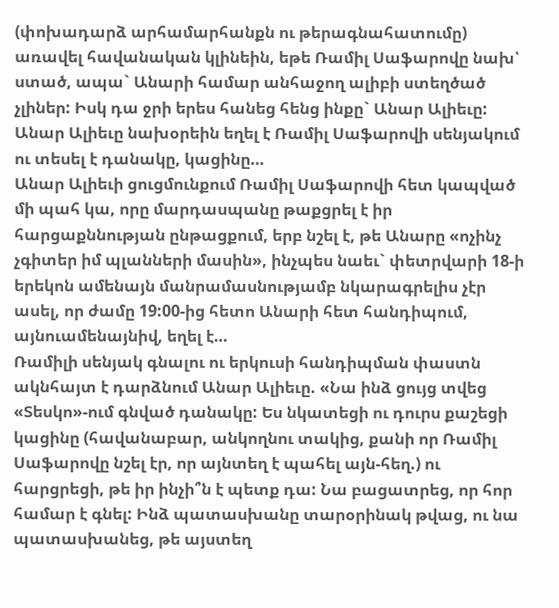(փոխադարձ արհամարհանքն ու թերագնահատումը) առավել հավանական կլինեին, եթե Ռամիլ Սաֆարովը նախ՝ ստած, ապա` Անարի համար անհաջող ալիբի ստեղծած չլիներ: Իսկ դա ջրի երես հանեց հենց ինքը` Անար Ալիեւը:
Անար Ալիեւը նախօրեին եղել է Ռամիլ Սաֆարովի սենյակում ու տեսել է դանակը, կացինը…
Անար Ալիեւի ցուցմունքում Ռամիլ Սաֆարովի հետ կապված մի պահ կա, որը մարդասպանը թաքցրել է իր հարցաքննության ընթացքում, երբ նշել է, թե Անարը «ոչինչ չգիտեր իմ պլանների մասին», ինչպես նաեւ` փետրվարի 18-ի երեկոն ամենայն մանրամասնությամբ նկարագրելիս չէր ասել, որ ժամը 19:00-ից հետո Անարի հետ հանդիպում, այնուամենայնիվ, եղել է…
Ռամիլի սենյակ գնալու ու երկուսի հանդիպման փաստն ակնհայտ է դարձնում Անար Ալիեւը. «Նա ինձ ցույց տվեց «Տեսկո»-ում գնված դանակը: Ես նկատեցի ու դուրս քաշեցի կացինը (հավանաբար, անկողնու տակից, քանի որ Ռամիլ Սաֆարովը նշել էր, որ այնտեղ է պահել այն-հեղ.) ու հարցրեցի, թե իր ինչի՞ն է պետք դա: Նա բացատրեց, որ հոր համար է գնել: Ինձ պատասխանը տարօրինակ թվաց, ու նա պատասխանեց, թե այստեղ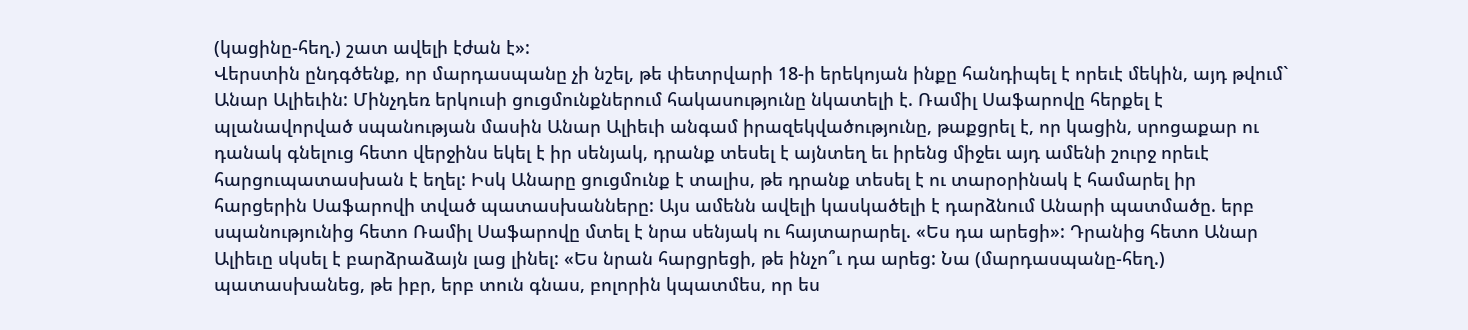(կացինը-հեղ.) շատ ավելի էժան է»:
Վերստին ընդգծենք, որ մարդասպանը չի նշել, թե փետրվարի 18-ի երեկոյան ինքը հանդիպել է որեւէ մեկին, այդ թվում` Անար Ալիեւին: Մինչդեռ երկուսի ցուցմունքներում հակասությունը նկատելի է. Ռամիլ Սաֆարովը հերքել է պլանավորված սպանության մասին Անար Ալիեւի անգամ իրազեկվածությունը, թաքցրել է, որ կացին, սրոցաքար ու դանակ գնելուց հետո վերջինս եկել է իր սենյակ, դրանք տեսել է այնտեղ եւ իրենց միջեւ այդ ամենի շուրջ որեւէ հարցուպատասխան է եղել: Իսկ Անարը ցուցմունք է տալիս, թե դրանք տեսել է ու տարօրինակ է համարել իր հարցերին Սաֆարովի տված պատասխանները: Այս ամենն ավելի կասկածելի է դարձնում Անարի պատմածը. երբ սպանությունից հետո Ռամիլ Սաֆարովը մտել է նրա սենյակ ու հայտարարել. «Ես դա արեցի»: Դրանից հետո Անար Ալիեւը սկսել է բարձրաձայն լաց լինել: «Ես նրան հարցրեցի, թե ինչո՞ւ դա արեց: Նա (մարդասպանը-հեղ.) պատասխանեց, թե իբր, երբ տուն գնաս, բոլորին կպատմես, որ ես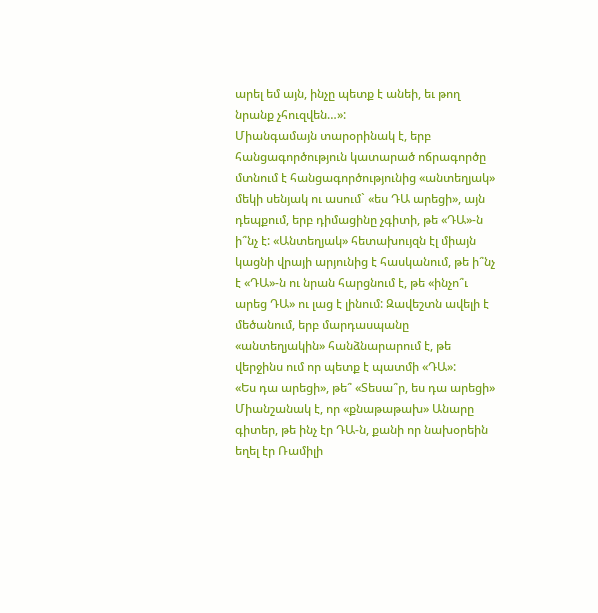արել եմ այն, ինչը պետք է անեի, եւ թող նրանք չհուզվեն…»:
Միանգամայն տարօրինակ է, երբ հանցագործություն կատարած ոճրագործը մտնում է հանցագործությունից «անտեղյակ» մեկի սենյակ ու ասում` «ես ԴԱ արեցի», այն դեպքում, երբ դիմացինը չգիտի, թե «ԴԱ»-ն ի՞նչ է: «Անտեղյակ» հետախույզն էլ միայն կացնի վրայի արյունից է հասկանում, թե ի՞նչ է «ԴԱ»-ն ու նրան հարցնում է, թե «ինչո՞ւ արեց ԴԱ» ու լաց է լինում: Զավեշտն ավելի է մեծանում, երբ մարդասպանը «անտեղյակին» հանձնարարում է, թե վերջինս ում որ պետք է պատմի «ԴԱ»:
«Ես դա արեցի», թե՞ «Տեսա՞ր, ես դա արեցի»
Միանշանակ է, որ «քնաթաթախ» Անարը գիտեր, թե ինչ էր ԴԱ-ն, քանի որ նախօրեին եղել էր Ռամիլի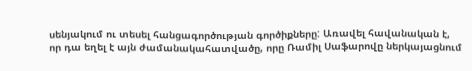սենյակում ու տեսել հանցագործության գործիքները: Առավել հավանական է, որ դա եղել է այն ժամանակահատվածը, որը Ռամիլ Սաֆարովը ներկայացնում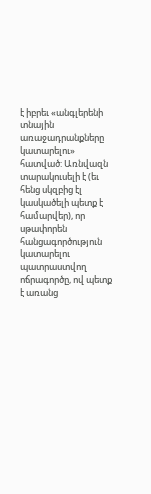է իբրեւ «անգլերենի տնային առաջադրանքները կատարելու» հատված: Առնվազն տարակուսելի է (եւ հենց սկզբից էլ կասկածելի պետք է համարվեր), որ սթափորեն հանցագործություն կատարելու պատրաստվող ոճրագործը, ով պետք է առանց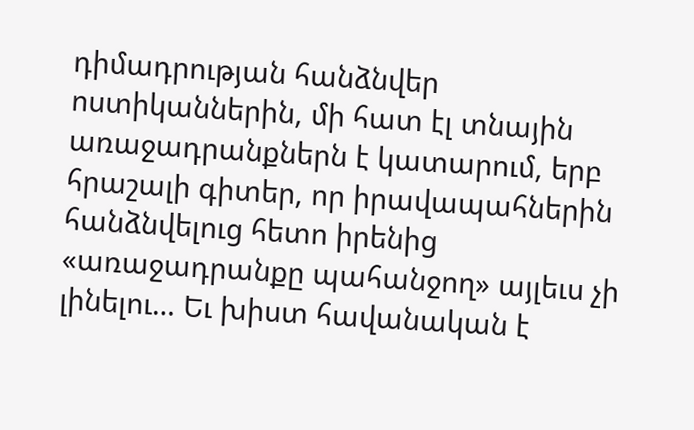դիմադրության հանձնվեր ոստիկաններին, մի հատ էլ տնային առաջադրանքներն է կատարում, երբ հրաշալի գիտեր, որ իրավապահներին հանձնվելուց հետո իրենից «առաջադրանքը պահանջող» այլեւս չի լինելու… Եւ խիստ հավանական է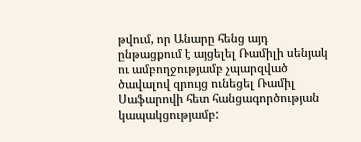թվում, որ Անարը հենց այդ ընթացքում է այցելել Ռամիլի սենյակ ու ամբողջությամբ չպարզված ծավալով զրույց ունեցել Ռամիլ Սաֆարովի հետ հանցագործության կապակցությամբ: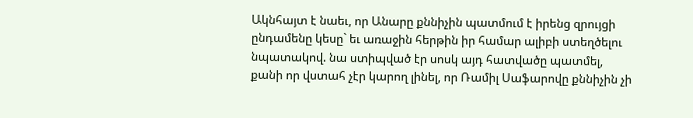Ակնհայտ է նաեւ, որ Անարը քննիչին պատմում է իրենց զրույցի ընդամենը կեսը` եւ առաջին հերթին իր համար ալիբի ստեղծելու նպատակով. նա ստիպված էր սոսկ այդ հատվածը պատմել, քանի որ վստահ չէր կարող լինել, որ Ռամիլ Սաֆարովը քննիչին չի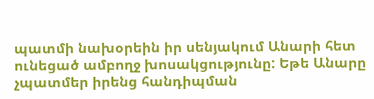պատմի նախօրեին իր սենյակում Անարի հետ ունեցած ամբողջ խոսակցությունը: Եթե Անարը չպատմեր իրենց հանդիպման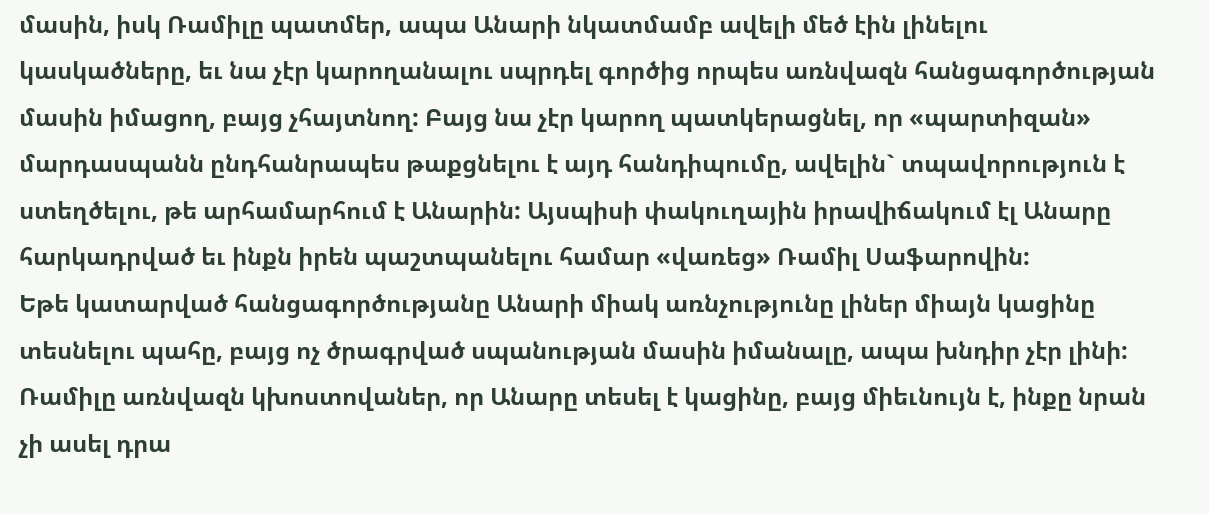մասին, իսկ Ռամիլը պատմեր, ապա Անարի նկատմամբ ավելի մեծ էին լինելու կասկածները, եւ նա չէր կարողանալու սպրդել գործից որպես առնվազն հանցագործության մասին իմացող, բայց չհայտնող: Բայց նա չէր կարող պատկերացնել, որ «պարտիզան» մարդասպանն ընդհանրապես թաքցնելու է այդ հանդիպումը, ավելին` տպավորություն է ստեղծելու, թե արհամարհում է Անարին: Այսպիսի փակուղային իրավիճակում էլ Անարը հարկադրված եւ ինքն իրեն պաշտպանելու համար «վառեց» Ռամիլ Սաֆարովին:
Եթե կատարված հանցագործությանը Անարի միակ առնչությունը լիներ միայն կացինը տեսնելու պահը, բայց ոչ ծրագրված սպանության մասին իմանալը, ապա խնդիր չէր լինի: Ռամիլը առնվազն կխոստովաներ, որ Անարը տեսել է կացինը, բայց միեւնույն է, ինքը նրան չի ասել դրա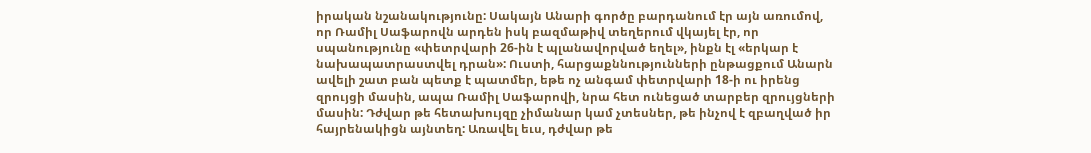իրական նշանակությունը: Սակայն Անարի գործը բարդանում էր այն առումով, որ Ռամիլ Սաֆարովն արդեն իսկ բազմաթիվ տեղերում վկայել էր, որ սպանությունը «փետրվարի 26-ին է պլանավորված եղել», ինքն էլ «երկար է նախապատրաստվել դրան»: Ուստի, հարցաքննությունների ընթացքում Անարն ավելի շատ բան պետք է պատմեր, եթե ոչ անգամ փետրվարի 18-ի ու իրենց զրույցի մասին, ապա Ռամիլ Սաֆարովի, նրա հետ ունեցած տարբեր զրույցների մասին: Դժվար թե հետախույզը չիմանար կամ չտեսներ, թե ինչով է զբաղված իր հայրենակիցն այնտեղ: Առավել եւս, դժվար թե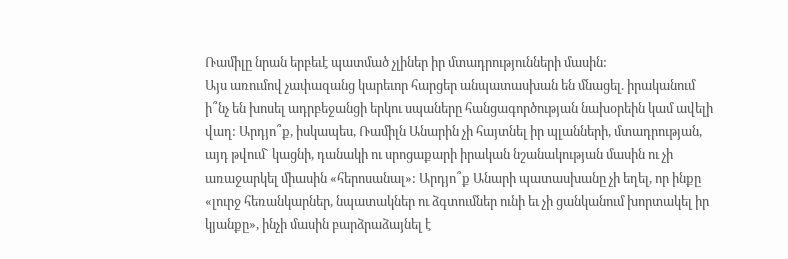Ռամիլը նրան երբեւէ պատմած չլիներ իր մտադրությունների մասին:
Այս առումով չափազանց կարեւոր հարցեր անպատասխան են մնացել. իրականում ի՞նչ են խոսել ադրբեջանցի երկու սպաները հանցագործության նախօրեին կամ ավելի վաղ: Արդյո՞ք, իսկապես, Ռամիլն Անարին չի հայտնել իր պլանների, մտադրության, այդ թվում` կացնի, դանակի ու սրոցաքարի իրական նշանակության մասին ու չի առաջարկել միասին «հերոսանալ»: Արդյո՞ք Անարի պատասխանը չի եղել, որ ինքը «լուրջ հեռանկարներ, նպատակներ ու ձգտումներ ունի եւ չի ցանկանում խորտակել իր կյանքը», ինչի մասին բարձրաձայնել է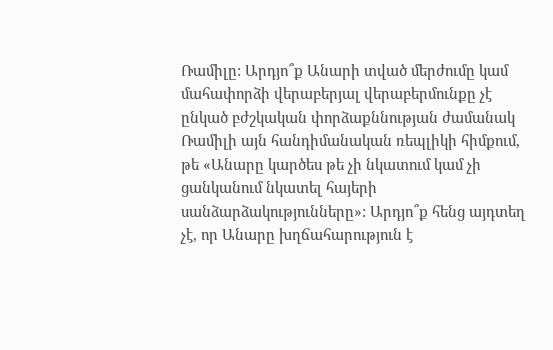Ռամիլը: Արդյո՞ք Անարի տված մերժումը կամ մահափորձի վերաբերյալ վերաբերմունքը չէ ընկած բժշկական փորձաքննության ժամանակ Ռամիլի այն հանդիմանական ռեպլիկի հիմքում, թե «Անարը կարծես թե չի նկատում կամ չի ցանկանում նկատել հայերի սանձարձակությունները»: Արդյո՞ք հենց այդտեղ չէ, որ Անարը խղճահարություն է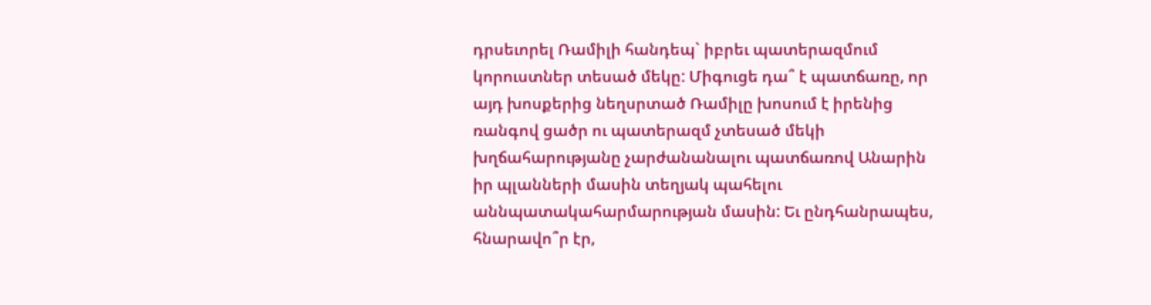դրսեւորել Ռամիլի հանդեպ` իբրեւ պատերազմում կորուստներ տեսած մեկը: Միգուցե դա՞ է պատճառը, որ այդ խոսքերից նեղսրտած Ռամիլը խոսում է իրենից ռանգով ցածր ու պատերազմ չտեսած մեկի խղճահարությանը չարժանանալու պատճառով Անարին իր պլանների մասին տեղյակ պահելու աննպատակահարմարության մասին: Եւ ընդհանրապես, հնարավո՞ր էր,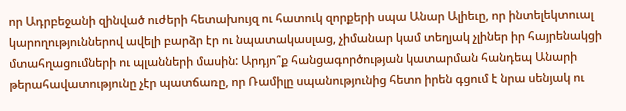որ Ադրբեջանի զինված ուժերի հետախույզ ու հատուկ զորքերի սպա Անար Ալիեւը, որ ինտելեկտուալ կարողություններով ավելի բարձր էր ու նպատակասլաց, չիմանար կամ տեղյակ չլիներ իր հայրենակցի մտահղացումների ու պլանների մասին: Արդյո՞ք հանցագործության կատարման հանդեպ Անարի թերահավատությունը չէր պատճառը, որ Ռամիլը սպանությունից հետո իրեն գցում է նրա սենյակ ու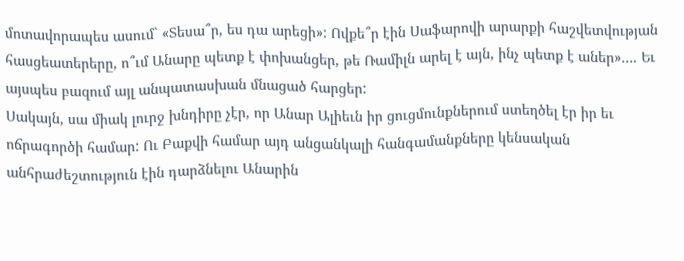մոտավորապես ասում` «Տեսա՞ր, ես դա արեցի»: Ովքե՞ր էին Սաֆարովի արարքի հաշվետվության հասցեատերերը, ո՞ւմ Անարը պետք է փոխանցեր, թե Ռամիլն արել է այն, ինչ պետք է աներ»…. Եւ այսպես բազում այլ անպատասխան մնացած հարցեր:
Սակայն, սա միակ լուրջ խնդիրը չէր, որ Անար Ալիեւն իր ցուցմունքներում ստեղծել էր իր եւ ոճրագործի համար: Ու Բաքվի համար այդ անցանկալի հանգամանքները կենսական անհրաժեշտություն էին դարձնելու Անարին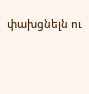փախցնելն ու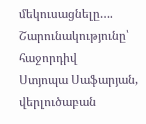մեկուսացնելը….
Շարունակությունը՝ հաջորդիվ
Ստյոպա Սաֆարյան,
վերլուծաբան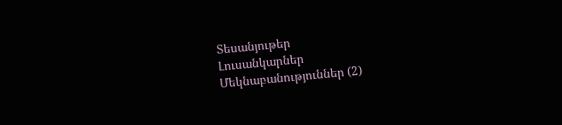Տեսանյութեր
Լուսանկարներ
Մեկնաբանություններ (2)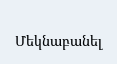Մեկնաբանել